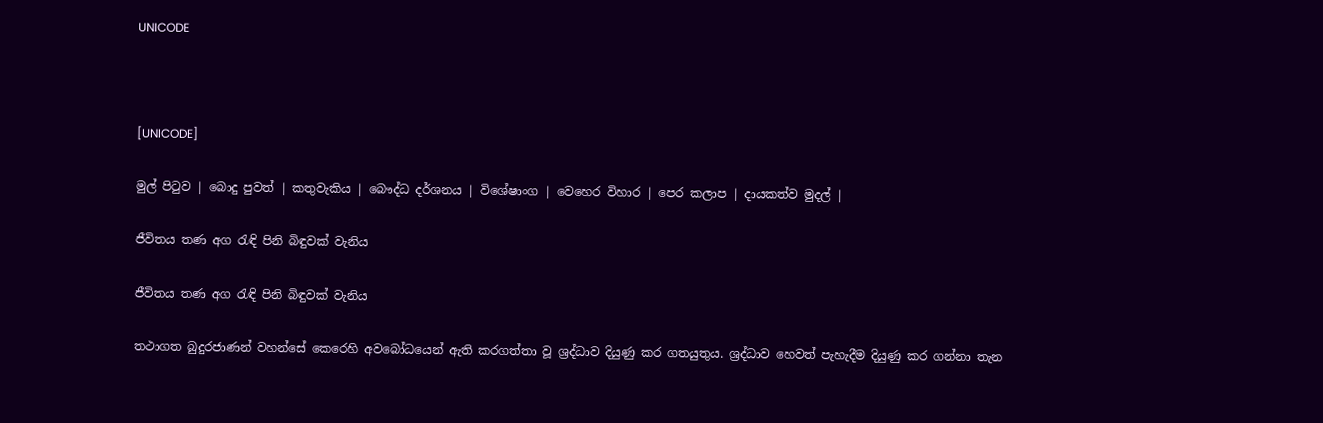UNICODE



[UNICODE]

මුල් පිටුව | බොදු පුවත් | කතුවැකිය | බෞද්ධ දර්ශනය | විශේෂාංග | වෙහෙර විහාර | පෙර කලාප | දායකත්ව මුදල් |

ජීවිතය තණ අග රැඳි පිනි බිඳුවක් වැනිය

ජීවිතය තණ අග රැඳි පිනි බිඳුවක් වැනිය

තථාගත බුදුරජාණන් වහන්සේ කෙරෙහි අවබෝධයෙන් ඇති කරගත්තා වූ ශ්‍රද්ධාව දියුණු කර ගතයුතුය. ශ්‍රද්ධාව හෙවත් පැහැදීම දියුණු කර ගන්නා තැන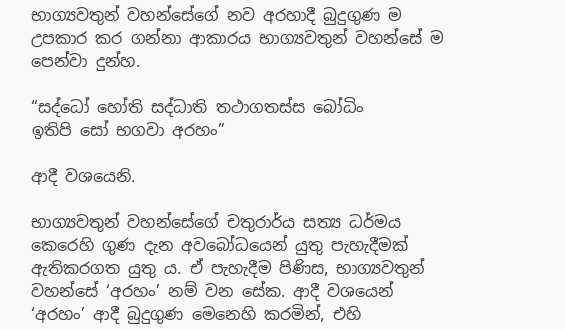භාග්‍යවතුන් වහන්සේගේ නව අරහාදී බුදුගුණ ම උපකාර කර ගන්නා ආකාරය භාග්‍යවතුන් වහන්සේ ම පෙන්වා දුන්හ.

“සද්ධෝ හෝති සද්ධාති තථාගතස්ස බෝධිං
ඉතිපි සෝ භගවා අරහං”

ආදී වශයෙනි.

භාග්‍යවතුන් වහන්සේගේ චතුරාර්ය සත්‍ය ධර්මය කෙරෙහි ගුණ දැන අවබෝධයෙන් යුතු පැහැදීමක් ඇතිකරගත යුතු ය. ඒ පැහැදීම පිණිස, භාග්‍යවතුන් වහන්සේ ‘අරහං’ නම් වන සේක. ආදී වශයෙන් ‘අරහං’ ආදී බුදුගුණ මෙනෙහි කරමින්, එහි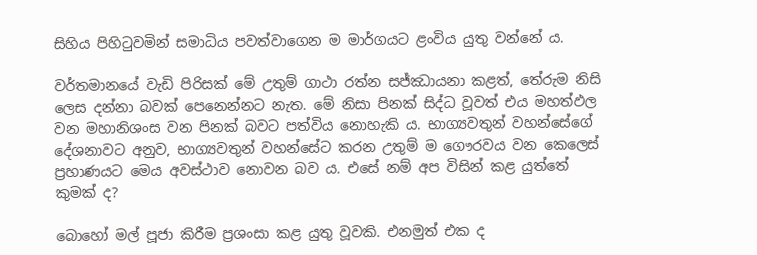සිහිය පිහිටුවමින් සමාධිය පවත්වාගෙන ම මාර්ගයට ළංවිය යුතු වන්නේ ය.

වර්තමානයේ වැඩි පිරිසක් මේ උතුම් ගාථා රත්න සජ්ඣායනා කළත්, තේරුම නිසි ලෙස දන්නා බවක් පෙනෙන්නට නැත. මේ නිසා පිනක් සිද්ධ වූවත් එය මහත්ඵල වන මහානිශංස වන පිනක් බවට පත්විය නොහැකි ය. භාග්‍යවතුන් වහන්සේගේ දේශනාවට අනුව, භාග්‍යවතුන් වහන්සේට කරන උතුම් ම ගෞරවය වන කෙලෙස් ප්‍රහාණයට මෙය අවස්ථාව නොවන බව ය. එසේ නම් අප විසින් කළ යුත්තේ කුමක් ද?

බොහෝ මල් පූජා කිරීම ප්‍රශංසා කළ යුතු වූවකි. එනමුත් එක ද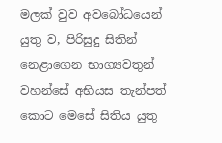මලක් වුව අවබෝධයෙන් යුතු ව, පිරිසුදු සිතින් නෙළාගෙන භාග්‍යවතුන් වහන්සේ අභියස තැන්පත් කොට මෙසේ සිතිය යුතු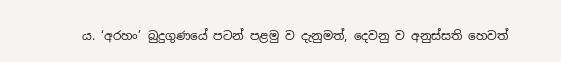ය. ‘අරහං’ බුදුගුණයේ පටන් පළමු ව දැනුමත්, දෙවනු ව අනුස්සති හෙවත්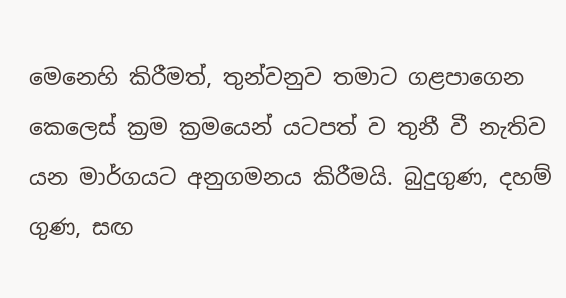මෙනෙහි කිරීමත්, තුන්වනුව තමාට ගළපාගෙන කෙලෙස් ක්‍රම ක්‍රමයෙන් යටපත් ව තුනී වී නැතිව යන මාර්ගයට අනුගමනය කිරීමයි. බුදුගුණ, දහම් ගුණ, සඟ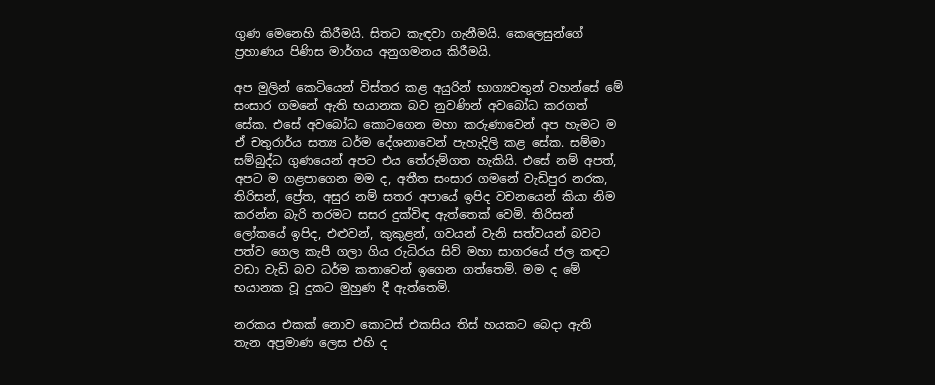ගුණ මෙනෙහි කිරීමයි. සිතට කැඳවා ගැනීමයි. කෙලෙසුන්ගේ ප්‍රහාණය පිණිස මාර්ගය අනුගමනය කිරීමයි.

අප මුලින් කෙටියෙන් විස්තර කළ අයුරින් භාග්‍යවතුන් වහන්සේ මේ සංසාර ගමනේ ඇති භයානක බව නුවණින් අවබෝධ කරගත් සේක. එසේ අවබෝධ කොටගෙන මහා කරුණාවෙන් අප හැමට ම ඒ චතුරාර්ය සත්‍ය ධර්ම දේශනාවෙන් පැහැදිලි කළ සේක. සම්මා සම්බුද්ධ ගුණයෙන් අපට එය තේරුම්ගත හැකියි. එසේ නම් අපත්, අපට ම ගළපාගෙන මම ද, අතීත සංසාර ගමනේ වැඩිපුර නරක, තිරිසන්, ප්‍රේත, අසුර නම් සතර අපායේ ඉපිද වචනයෙන් කියා නිම කරන්න බැරි තරමට සසර දුක්විඳ ඇත්තෙක් වෙමි. තිරිසන් ලෝකයේ ඉපිද, එළුවන්, කුකුළන්, ගවයන් වැනි සත්වයන් බවට පත්ව ගෙල කැපී ගලා ගිය රුධිරය සිව් මහා සාගරයේ ජල කඳට වඩා වැඩි බව ධර්ම කතාවෙන් ඉගෙන ගත්තෙමි. මම ද මේ භයානක වූ දුකට මුහුණ දී ඇත්තෙමි.

නරකය එකක් නොව කොටස් එකසිය තිස් හයකට බෙදා ඇති තැන අප්‍රමාණ ලෙස එහි ද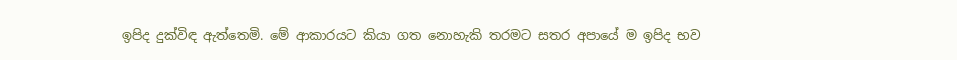ඉපිද දුක්විඳ ඇත්තෙමි. මේ ආකාරයට කියා ගත නොහැකි තරමට සතර අපායේ ම ඉපිද භව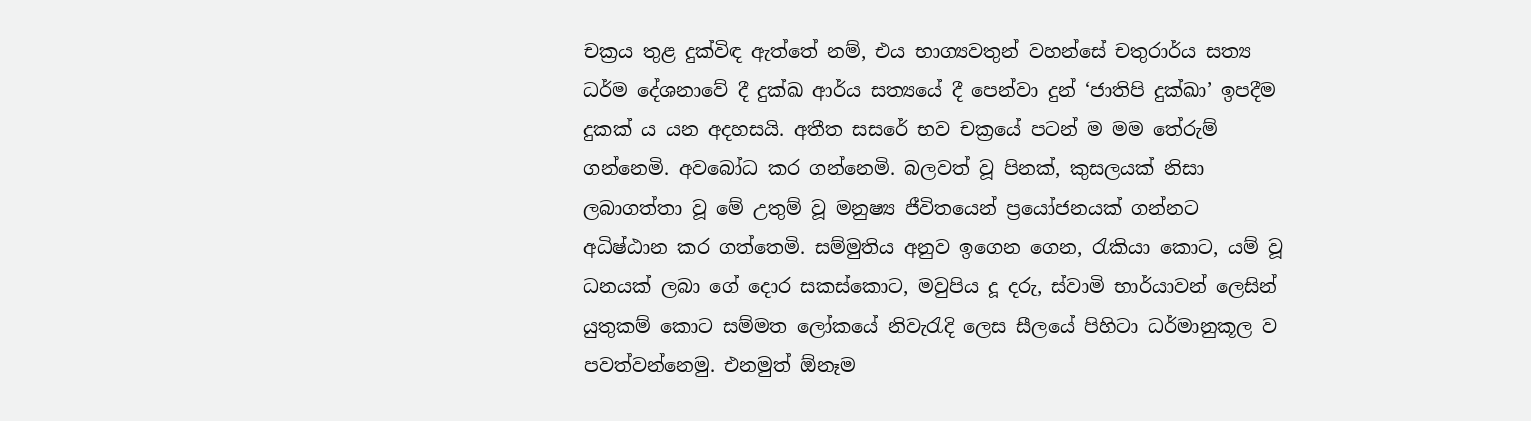චක්‍රය තුළ දුක්විඳ ඇත්තේ නම්, එය භාග්‍යවතුන් වහන්සේ චතුරාර්ය සත්‍ය ධර්ම දේශනාවේ දී දුක්ඛ ආර්ය සත්‍යයේ දී පෙන්වා දුන් ‘ජාතිපි දුක්ඛා’ ඉපදීම දුකක් ය යන අදහසයි. අතීත සසරේ භව චක්‍රයේ පටන් ම මම තේරුම් ගන්නෙමි. අවබෝධ කර ගන්නෙමි. බලවත් වූ පිනක්, කුසලයක් නිසා ලබාගත්තා වූ මේ උතුම් වූ මනුෂ්‍ය ජීවිතයෙන් ප්‍රයෝජනයක් ගන්නට අධිෂ්ඨාන කර ගත්තෙමි. සම්මුතිය අනුව ඉගෙන ගෙන, රැකියා කොට, යම් වූ ධනයක් ලබා ගේ දොර සකස්කොට, මවුපිය දූ දරු, ස්වාමි භාර්යාවන් ලෙසින් යුතුකම් කොට සම්මත ලෝකයේ නිවැරැදි ලෙස සීලයේ පිහිටා ධර්මානුකූල ව පවත්වන්නෙමු. එනමුත් ඕනෑම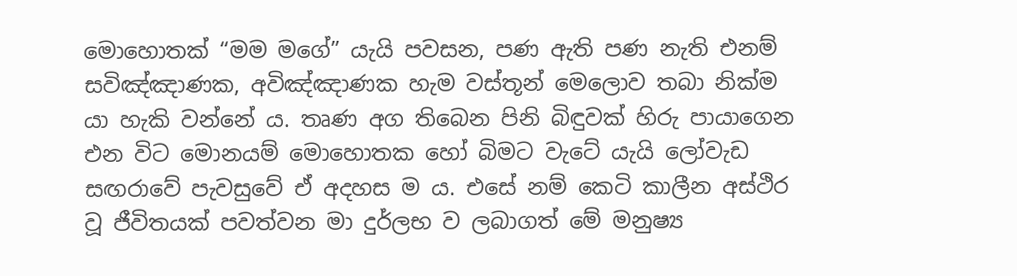මොහොතක් “මම මගේ” යැයි පවසන, පණ ඇති පණ නැති එනම් සවිඤ්ඤාණක, අවිඤ්ඤාණක හැම වස්තූන් මෙලොව තබා නික්ම යා හැකි වන්නේ ය. තෘණ අග තිබෙන පිනි බිඳුවක් හිරු පායාගෙන එන විට මොනයම් මොහොතක හෝ බිමට වැටේ යැයි ලෝවැඩ සඟරාවේ පැවසුවේ ඒ අදහස ම ය. එසේ නම් කෙටි කාලීන අස්ථිර වූ ජීවිතයක් පවත්වන මා දුර්ලභ ව ලබාගත් මේ මනුෂ්‍ය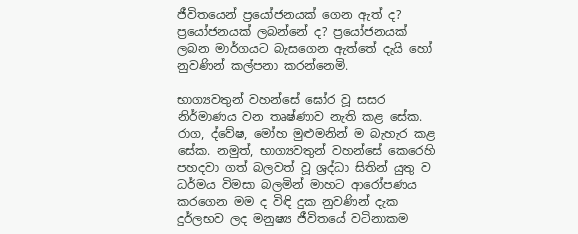ජීවිතයෙන් ප්‍රයෝජනයක් ගෙන ඇත් ද? ප්‍රයෝජනයක් ලබන්නේ ද? ප්‍රයෝජනයක් ලබන මාර්ගයට බැසගෙන ඇත්තේ දැයි හෝ නුවණින් කල්පනා කරන්නෙමි.

භාග්‍යවතුන් වහන්සේ ඝෝර වූ සසර නිර්මාණය වන තෘෂ්ණාව නැති කළ සේක. රාග, ද්වේෂ, මෝහ මුළුමනින් ම බැහැර කළ සේක. නමුත්, භාග්‍යවතුන් වහන්සේ කෙරෙහි පහදවා ගත් බලවත් වූ ශ්‍රද්ධා සිතින් යුතු ව ධර්මය විමසා බලමින් මාහට ආරෝපණය කරගෙන මම ද විඳි දුක නුවණින් දැක දුර්ලභව ලද මනුෂ්‍ය ජීවිතයේ වටිනාකම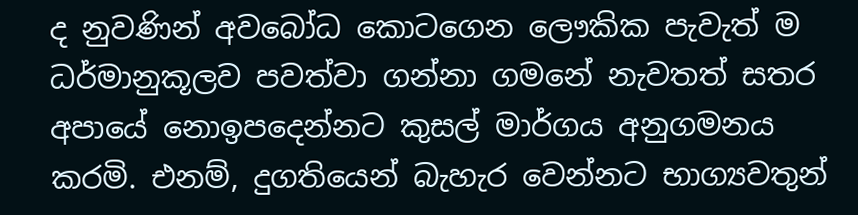ද නුවණින් අවබෝධ කොටගෙන ලෞකික පැවැත් ම ධර්මානුකූලව පවත්වා ගන්නා ගමනේ නැවතත් සතර අපායේ නොඉපදෙන්නට කුසල් මාර්ගය අනුගමනය කරමි. එනම්, දුගතියෙන් බැහැර වෙන්නට භාග්‍යවතුන්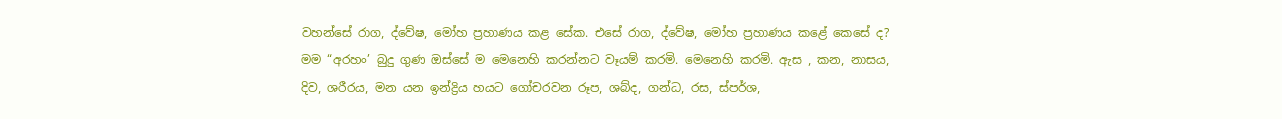වහන්සේ රාග, ද්වේෂ, මෝහ ප්‍රහාණය කළ සේක. එසේ රාග, ද්වේෂ, මෝහ ප්‍රහාණය කළේ කෙසේ ද? මම “අරහං’ බුදු ගුණ ඔස්සේ ම මෙනෙහි කරන්නට වෑයම් කරමි. මෙනෙහි කරමි. ඇස , කන, නාසය, දිව, ශරීරය, මන යන ඉන්ද්‍රිය හයට ගෝචරවන රූප, ශබ්ද, ගන්ධ, රස, ස්පර්ශ,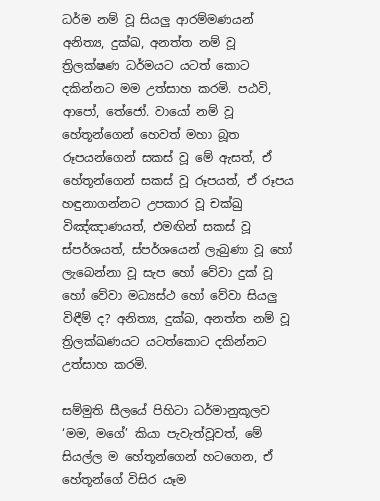ධර්ම නම් වූ සියලු ආරම්මණයන් අනිත්‍ය, දුක්ඛ, අනත්ත නම් වූ ත්‍රිලක්ෂණ ධර්මයට යටත් කොට දකින්නට මම උත්සාහ කරමි. පඨවි, ආපෝ, තේජෝ. වායෝ නම් වූ හේතූන්ගෙන් හෙවත් මහා බූත රූපයන්ගෙන් සකස් වූ මේ ඇසත්, ඒ හේතූන්ගෙන් සකස් වූ රූපයත්, ඒ රූපය හඳුනාගන්නට උපකාර වූ චක්ඛු විඤ්ඤාණයත්, එමඟින් සකස් වූ ස්පර්ශයත්, ස්පර්ශයෙන් ලැබුණා වූ හෝ ලැබෙන්නා වූ සැප හෝ වේවා දුක් වූ හෝ වේවා මධ්‍යස්ථ හෝ වේවා සියලු විඳීම් ද? අනිත්‍ය, දුක්ඛ, අනත්ත නම් වූ ත්‍රිලක්ඛණයට යටත්කොට දකින්නට උත්සාහ කරමි.

සම්මුති සීලයේ පිහිටා ධර්මානුකූලව ‘මම, මගේ’ කියා පැවැත්වූවත්, මේ සියල්ල ම හේතූන්ගෙන් හටගෙන, ඒ හේතූන්ගේ විසිර යෑම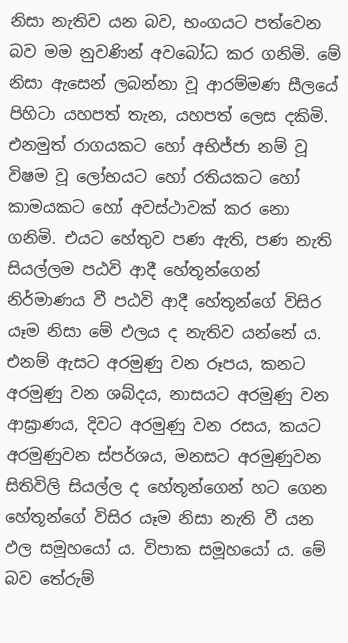නිසා නැතිව යන බව, භංගයට පත්වෙන බව මම නුවණින් අවබෝධ කර ගනිමි. මේ නිසා ඇසෙන් ලබන්නා වූ ආරම්මණ සීලයේ පිහිටා යහපත් තැන, යහපත් ලෙස දකිමි. එනමුත් රාගයකට හෝ අභිජ්ජා නම් වූ විෂම වූ ලෝභයට හෝ රතියකට හෝ කාමයකට හෝ අවස්ථාවක් කර නො ගනිමි. එයට හේතුව පණ ඇති, පණ නැති සියල්ලම පඨවි ආදී හේතූන්ගෙන් නිර්මාණය වී පඨවි ආදී හේතූන්ගේ විසිර යෑම නිසා මේ ඵලය ද නැතිව යන්නේ ය. එනම් ඇසට අරමුණු වන රූපය, කනට අරමුණු වන ශබ්දය, නාසයට අරමුණු වන ආඝ්‍රාණය, දිවට අරමුණු වන රසය, කයට අරමුණුවන ස්පර්ශය, මනසට අරමුණුවන සිතිවිලි සියල්ල ද හේතූන්ගෙන් හට ගෙන හේතූන්ගේ විසිර යෑම නිසා නැති වී යන ඵල සමූහයෝ ය. විපාක සමූහයෝ ය. මේ බව තේරුම්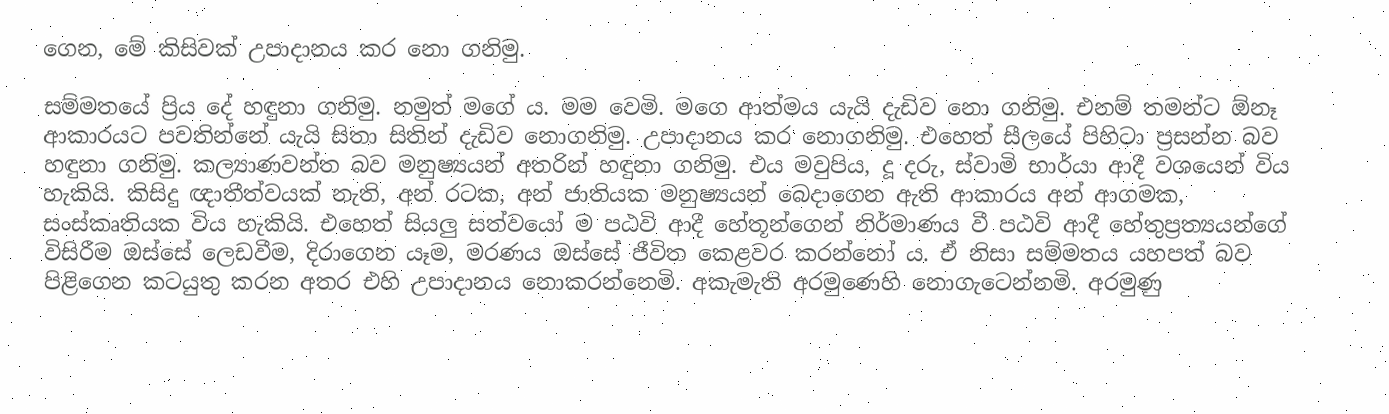ගෙන, මේ කිසිවක් උපාදානය කර නො ගනිමු.

සම්මතයේ ප්‍රිය දේ හඳුනා ගනිමු. නමුත් මගේ ය. මම වෙමි. මගෙ ආත්මය යැයි දැඩිව නො ගනිමු. එනම් තමන්ට ඕනෑ ආකාරයට පවතින්නේ යැයි සිතා සිතින් දැඩිව නොගනිමු. උපාදානය කර නොගනිමු. එහෙත් සීලයේ පිහිටා ප්‍රසන්න බව හඳුනා ගනිමු. කල්‍යාණවන්ත බව මනුෂ්‍යයන් අතරින් හඳුනා ගනිමු. එය මවුපිය, දූ දරු, ස්වාමි භාර්යා ආදී වශයෙන් විය හැකියි. කිසිදු ඥාතීත්වයක් නැති, අන් රටක, අන් ජාතියක මනුෂ්‍යයන් බෙදාගෙන ඇති ආකාරය අන් ආගමක, සංස්කෘතියක විය හැකියි. එහෙත් සියලු සත්වයෝ ම පඨවි ආදී හේතූන්ගෙන් නිර්මාණය වී පඨවි ආදී හේතුප්‍රත්‍යයන්ගේ විසිරීම ඔස්සේ ලෙඩවීම, දිරාගෙන යෑම, මරණය ඔස්සේ ජීවිත කෙළවර කරන්නෝ ය. ඒ නිසා සම්මතය යහපත් බව පිළිගෙන කටයුතු කරන අතර එහි උපාදානය නොකරන්නෙමි. අකැමැති අරමුණෙහි නොගැටෙන්නමි. අරමුණු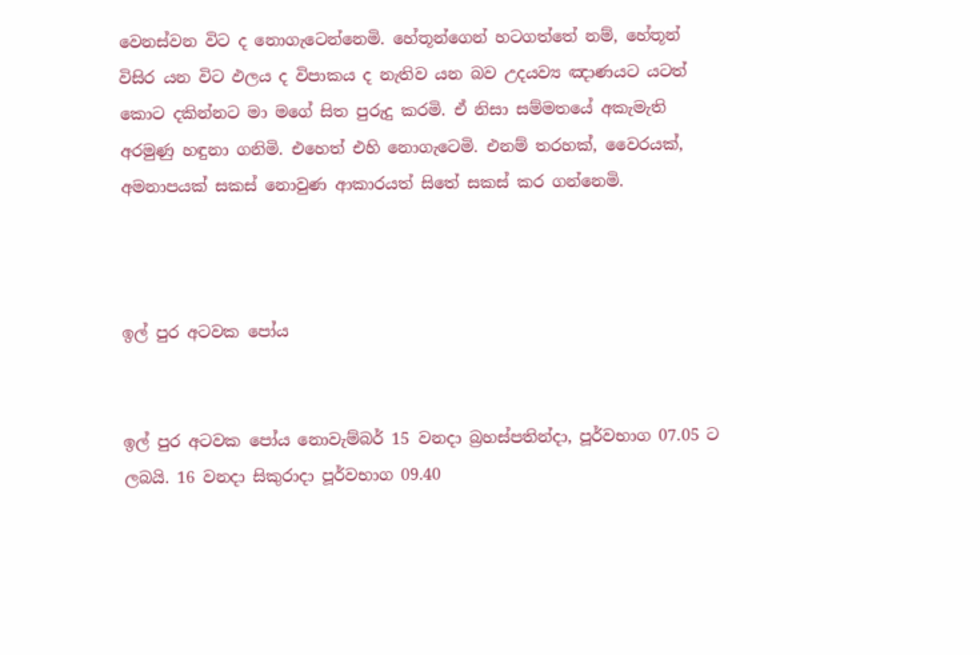වෙනස්වන විට ද නොගැටෙන්නෙමි. හේතූන්ගෙන් හටගත්තේ නම්, හේතූන් විසිර යන විට ඵලය ද විපාකය ද නැතිව යන බව උදයව්‍ය ඤාණයට යටත් කොට දකින්නට මා මගේ සිත පුරුදු කරමි. ඒ නිසා සම්මතයේ අකැමැති අරමුණු හඳුනා ගනිමි. එහෙත් එහි නොගැටෙමි. එනම් තරහක්, වෛරයක්, අමනාපයක් සකස් නොවුණ ආකාරයත් සිතේ සකස් කර ගන්නෙමි.



ඉල් පුර අටවක පෝය


ඉල් පුර අටවක පෝය නොවැම්බර් 15 වනදා බ්‍රහස්පතින්දා, පූර්වභාග 07.05 ට ලබයි. 16 වනදා සිකුරාදා පූර්වභාග 09.40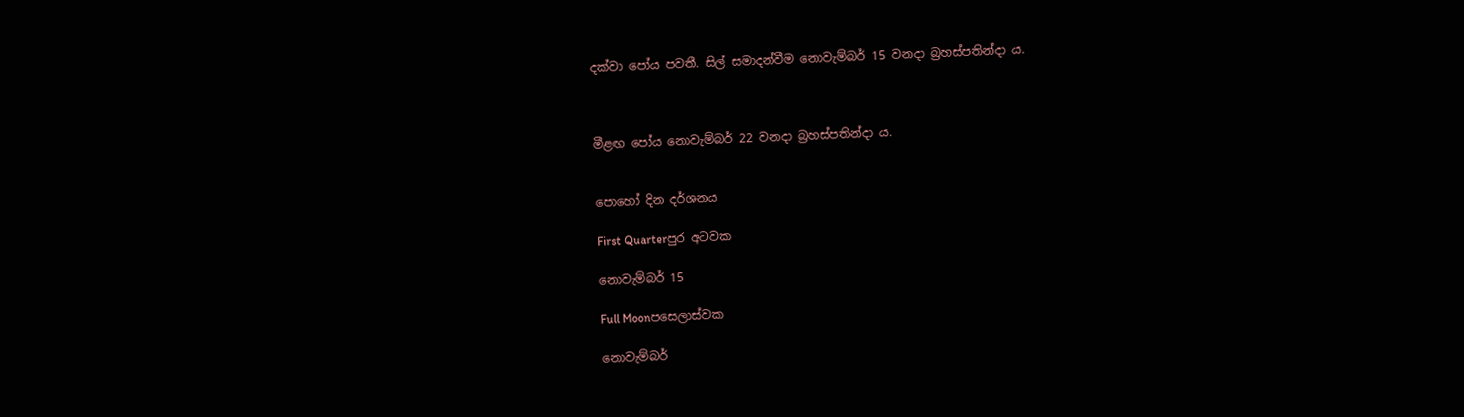දක්වා පෝය පවතී. සිල් සමාදන්වීම නොවැම්බර් 15 වනදා බ්‍රහස්පතින්දා ය.



මීළඟ පෝය නොවැම්බර් 22 වනදා බ්‍රහස්පතින්දා ය.


පොහෝ දින දර්ශනය

First Quarterපුර අටවක

නොවැම්බර් 15

Full Moonපසෙලාස්වක

නොවැම්බර්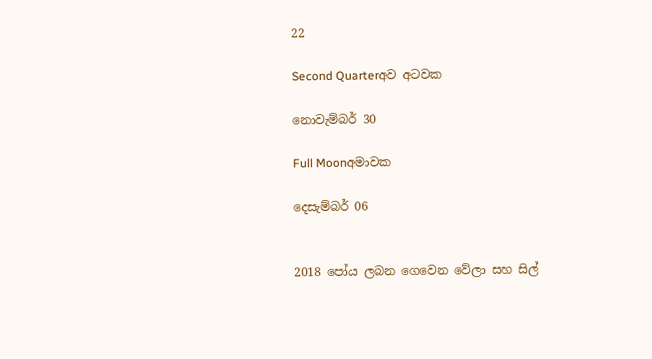22

Second Quarterඅව අටවක

නොවැම්බර් 30

Full Moonඅමාවක

දෙසැම්බර් 06


2018 පෝය ලබන ගෙවෙන වේලා සහ සිල්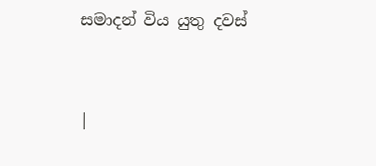සමාදන් විය යුතු දවස්



|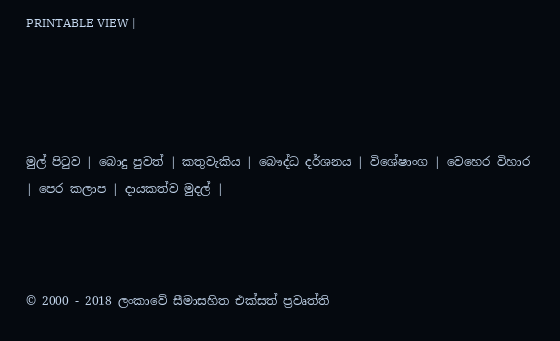PRINTABLE VIEW |




මුල් පිටුව | බොදු පුවත් | කතුවැකිය | බෞද්ධ දර්ශනය | විශේෂාංග | වෙහෙර විහාර | පෙර කලාප | දායකත්ව මුදල් |



© 2000 - 2018 ලංකාවේ සීමාසහිත එක්සත් ප්‍රවෘත්ති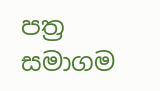පත්‍ර සමාගම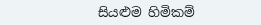සියළුම හිමිකම්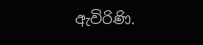ඇවිරිණි.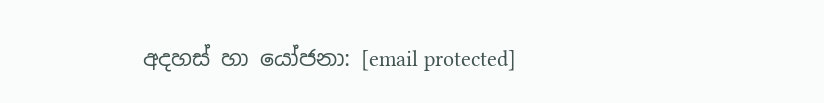අදහස් හා යෝජනා: [email protected]